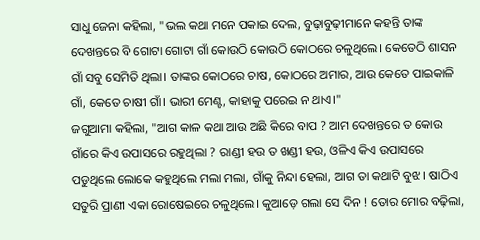ସାଧୁ ଜେନା କହିଲା, "ଭଲ କଥା ମନେ ପକାଇ ଦେଲ, ବୁଢ଼ାବୁଢ଼ୀମାନେ କହନ୍ତି ତାଙ୍କ ଦେଖନ୍ତରେ ବି ଗୋଟା ଗୋଟା ଗାଁ କୋଉଠି କୋଉଠି କୋଠରେ ଚଳୁଥିଲେ। କେତେଠି ଶାସନ ଗାଁ ସବୁ ସେମିତି ଥିଲା। ତାଙ୍କର କୋଠରେ ଚାଷ, କୋଠରେ ଅମାର, ଆଉ କେତେ ପାଇକାଳି ଗାଁ, କେତେ ଚାଷୀ ଗାଁ। ଭାରୀ ମେଣ୍ଟ, କାହାକୁ ପରେଇ ନ ଥାଏ।"
ଜଗୁଆମା କହିଲା, "ଆଗ କାଳ କଥା ଆଉ ଅଛି କିରେ ବାପ ? ଆମ ଦେଖନ୍ତରେ ତ କୋଉ ଗାଁରେ କିଏ ଉପାସରେ ରହୁଥିଲା ? ରାଣ୍ଡୀ ହଉ ତ ଖଣ୍ଡୀ ହଉ, ଓଳିଏ କିଏ ଉପାସରେ ପଡୁଥିଲେ ଲୋକେ କହୁଥିଲେ ମଲା ମଲା, ଗାଁକୁ ନିନ୍ଦା ହେଲା, ଆଗ ତା କଥାଟି ବୁଝ। ଷାଠିଏ ସତୁରି ପ୍ରାଣୀ ଏକା ରୋଷେଇରେ ଚଳୁଥିଲେ। କୁଆଡ଼େ ଗଲା ସେ ଦିନ ! ତୋର ମୋର ବଢ଼ିଲା,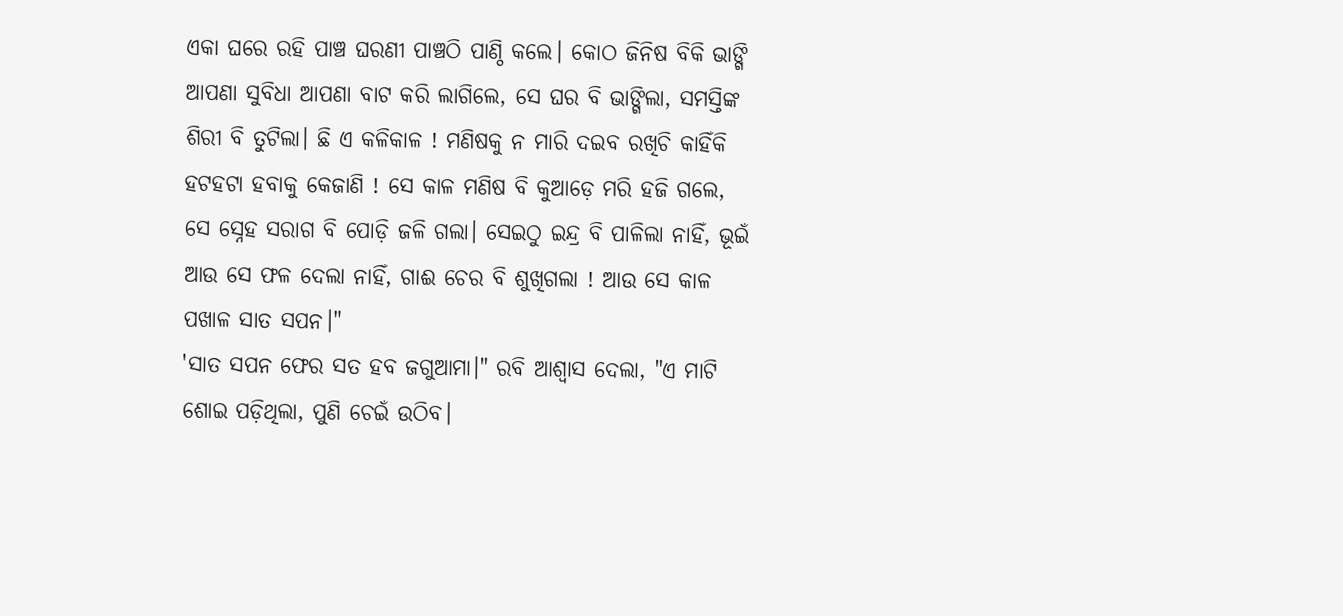ଏକା ଘରେ ରହି ପାଞ୍ଚ ଘରଣୀ ପାଞ୍ଚଠି ପାଣ୍ଠି କଲେ। କୋଠ ଜିନିଷ ବିକି ଭାଙ୍ଗି ଆପଣା ସୁବିଧା ଆପଣା ବାଟ କରି ଲାଗିଲେ, ସେ ଘର ବି ଭାଙ୍ଗିଲା, ସମସ୍ତିଙ୍କ ଶିରୀ ବି ତୁଟିଲା। ଛି ଏ କଳିକାଳ ! ମଣିଷକୁ ନ ମାରି ଦଇବ ରଖିଚି କାହିଁକି ହଟହଟା ହବାକୁ କେଜାଣି ! ସେ କାଳ ମଣିଷ ବି କୁଆଡ଼େ ମରି ହଜି ଗଲେ, ସେ ସ୍ନେହ ସରାଗ ବି ପୋଡ଼ି ଜଳି ଗଲା। ସେଇଠୁ ଇନ୍ଦ୍ର ବି ପାଳିଲା ନାହିଁ, ଭୂଇଁ ଆଉ ସେ ଫଳ ଦେଲା ନାହିଁ, ଗାଈ ଚେର ବି ଶୁଖିଗଲା ! ଆଉ ସେ କାଳ ପଖାଳ ସାତ ସପନ।"
'ସାତ ସପନ ଫେର ସତ ହବ ଜଗୁଆମା।" ରବି ଆଶ୍ୱାସ ଦେଲା, "ଏ ମାଟି ଶୋଇ ପଡ଼ିଥିଲା, ପୁଣି ଚେଇଁ ଉଠିବ।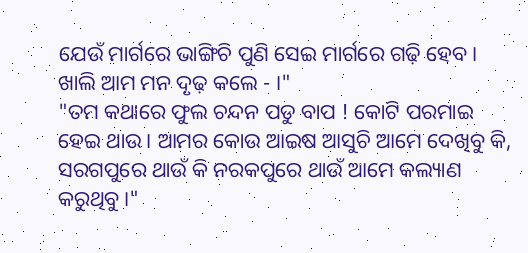ଯେଉଁ ମାର୍ଗରେ ଭାଙ୍ଗିଚି ପୁଣି ସେଇ ମାର୍ଗରେ ଗଢ଼ି ହେବ। ଖାଲି ଆମ ମନ ଦୃଢ଼ କଲେ - ।"
"ତମ କଥାରେ ଫୁଲ ଚନ୍ଦନ ପଡୁ ବାପ ! କୋଟି ପରମାଇ ହେଇ ଥାଉ। ଆମର କୋଉ ଆଇଷ ଆସୁଚି ଆମେ ଦେଖିବୁ କି, ସରଗପୁରେ ଥାଉଁ କି ନରକପୁରେ ଥାଉଁ ଆମେ କଲ୍ୟାଣ କରୁଥିବୁ।"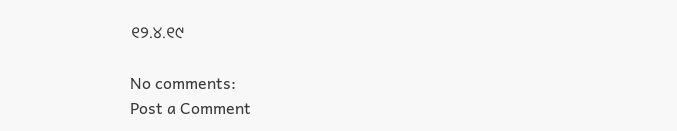୧୨.୪.୧୯

No comments:
Post a Comment